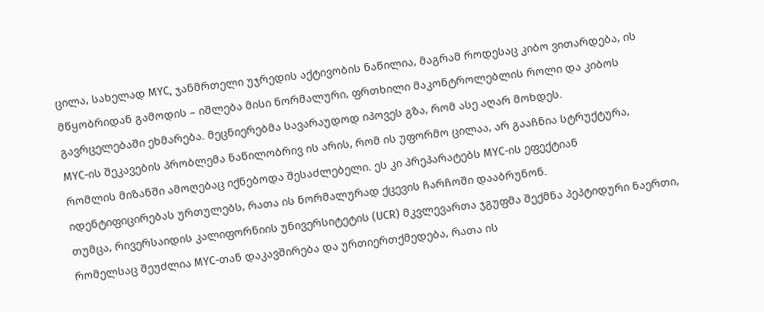ცილა, სახელად MYC, ჯანმრთელი უჯრედის აქტივობის ნაწილია, მაგრამ როდესაც კიბო ვითარდება, ის მწყობრიდან გამოდის – იშლება მისი ნორმალური, ფრთხილი მაკონტროლებლის როლი და კიბოს გავრცელებაში ეხმარება. მეცნიერებმა სავარაუდოდ იპოვეს გზა, რომ ასე აღარ მოხდეს.
MYC-ის შეკავების პრობლემა ნაწილობრივ ის არის, რომ ის უფორმო ცილაა, არ გააჩნია სტრუქტურა, რომლის მიზანში ამოღებაც იქნებოდა შესაძლებელი. ეს კი პრეპარატებს MYC-ის ეფექტიან იდენტიფიცირებას ურთულებს, რათა ის ნორმალურად ქცევის ჩარჩოში დააბრუნონ.
თუმცა, რივერსაიდის კალიფორნიის უნივერსიტეტის (UCR) მკვლევართა ჯგუფმა შექმნა პეპტიდური ნაერთი, რომელსაც შეუძლია MYC-თან დაკავშირება და ურთიერთქმედება, რათა ის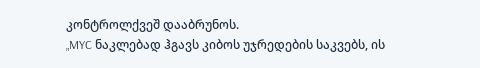კონტროლქვეშ დააბრუნოს.
„MYC ნაკლებად ჰგავს კიბოს უჯრედების საკვებს, ის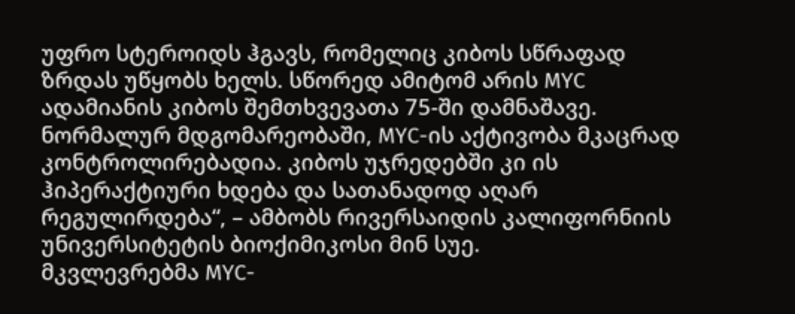უფრო სტეროიდს ჰგავს, რომელიც კიბოს სწრაფად ზრდას უწყობს ხელს. სწორედ ამიტომ არის MYC ადამიანის კიბოს შემთხვევათა 75-ში დამნაშავე. ნორმალურ მდგომარეობაში, MYC-ის აქტივობა მკაცრად კონტროლირებადია. კიბოს უჯრედებში კი ის ჰიპერაქტიური ხდება და სათანადოდ აღარ რეგულირდება“, – ამბობს რივერსაიდის კალიფორნიის უნივერსიტეტის ბიოქიმიკოსი მინ სუე.
მკვლევრებმა MYC-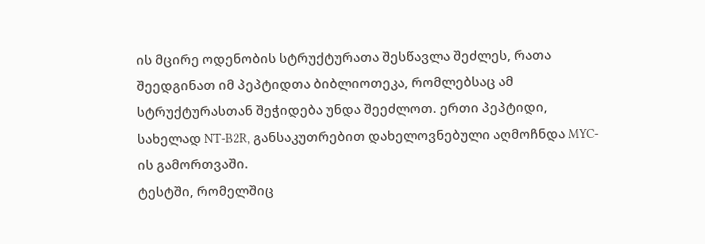ის მცირე ოდენობის სტრუქტურათა შესწავლა შეძლეს, რათა შეედგინათ იმ პეპტიდთა ბიბლიოთეკა, რომლებსაც ამ სტრუქტურასთან შეჭიდება უნდა შეეძლოთ. ერთი პეპტიდი, სახელად NT-B2R, განსაკუთრებით დახელოვნებული აღმოჩნდა MYC-ის გამორთვაში.
ტესტში, რომელშიც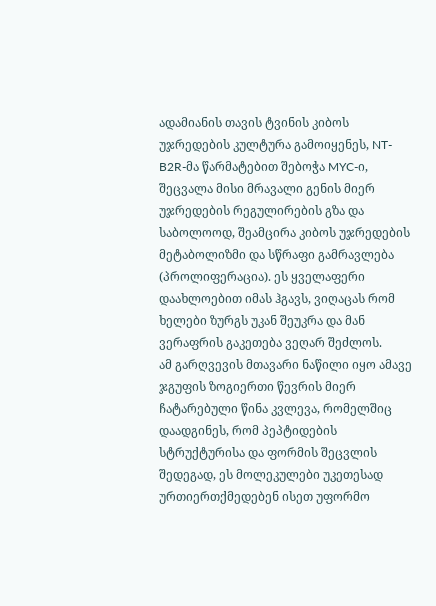ადამიანის თავის ტვინის კიბოს უჯრედების კულტურა გამოიყენეს, NT-B2R-მა წარმატებით შებოჭა MYC-ი, შეცვალა მისი მრავალი გენის მიერ უჯრედების რეგულირების გზა და საბოლოოდ, შეამცირა კიბოს უჯრედების მეტაბოლიზმი და სწრაფი გამრავლება (პროლიფერაცია). ეს ყველაფერი დაახლოებით იმას ჰგავს, ვიღაცას რომ ხელები ზურგს უკან შეუკრა და მან ვერაფრის გაკეთება ვეღარ შეძლოს.
ამ გარღვევის მთავარი ნაწილი იყო ამავე ჯგუფის ზოგიერთი წევრის მიერ ჩატარებული წინა კვლევა, რომელშიც დაადგინეს, რომ პეპტიდების სტრუქტურისა და ფორმის შეცვლის შედეგად, ეს მოლეკულები უკეთესად ურთიერთქმედებენ ისეთ უფორმო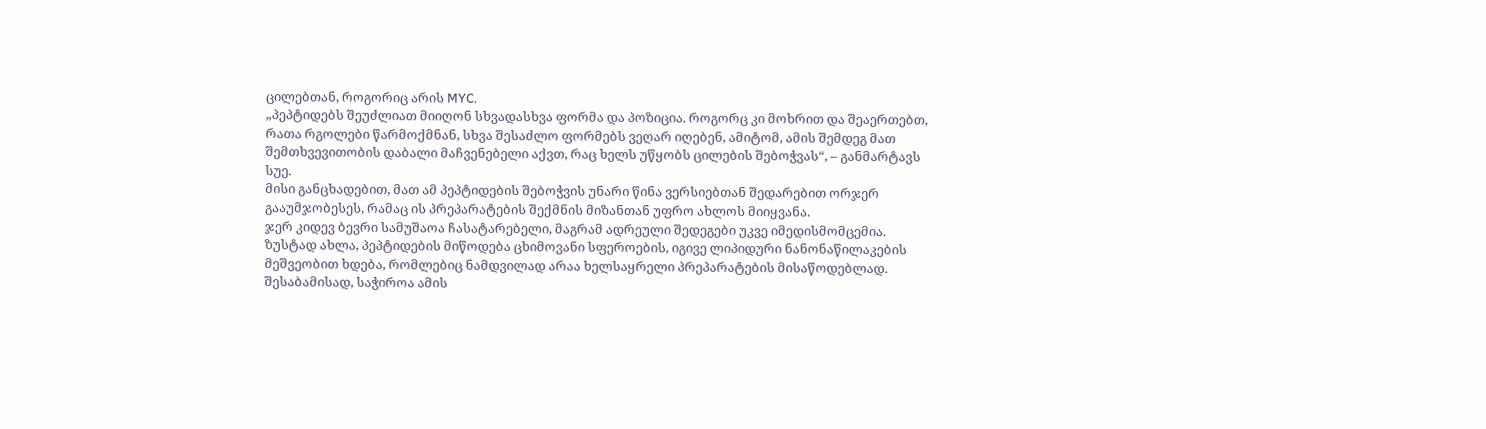ცილებთან, როგორიც არის MYC.
„პეპტიდებს შეუძლიათ მიიღონ სხვადასხვა ფორმა და პოზიცია. როგორც კი მოხრით და შეაერთებთ, რათა რგოლები წარმოქმნან, სხვა შესაძლო ფორმებს ვეღარ იღებენ, ამიტომ, ამის შემდეგ მათ შემთხვევითობის დაბალი მაჩვენებელი აქვთ, რაც ხელს უწყობს ცილების შებოჭვას“, – განმარტავს სუე.
მისი განცხადებით, მათ ამ პეპტიდების შებოჭვის უნარი წინა ვერსიებთან შედარებით ორჯერ გააუმჯობესეს, რამაც ის პრეპარატების შექმნის მიზანთან უფრო ახლოს მიიყვანა.
ჯერ კიდევ ბევრი სამუშაოა ჩასატარებელი, მაგრამ ადრეული შედეგები უკვე იმედისმომცემია. ზუსტად ახლა, პეპტიდების მიწოდება ცხიმოვანი სფეროების, იგივე ლიპიდური ნანონაწილაკების მეშვეობით ხდება, რომლებიც ნამდვილად არაა ხელსაყრელი პრეპარატების მისაწოდებლად. შესაბამისად, საჭიროა ამის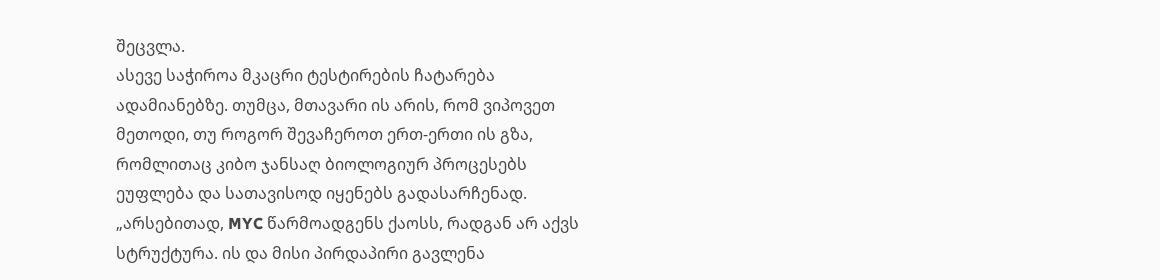შეცვლა.
ასევე საჭიროა მკაცრი ტესტირების ჩატარება ადამიანებზე. თუმცა, მთავარი ის არის, რომ ვიპოვეთ მეთოდი, თუ როგორ შევაჩეროთ ერთ-ერთი ის გზა, რომლითაც კიბო ჯანსაღ ბიოლოგიურ პროცესებს ეუფლება და სათავისოდ იყენებს გადასარჩენად.
„არსებითად, MYC წარმოადგენს ქაოსს, რადგან არ აქვს სტრუქტურა. ის და მისი პირდაპირი გავლენა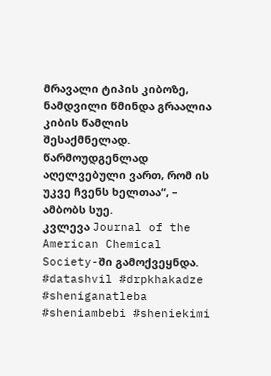მრავალი ტიპის კიბოზე, ნამდვილი წმინდა გრაალია კიბის წამლის შესაქმნელად. წარმოუდგენლად აღელვებული ვართ, რომ ის უკვე ჩვენს ხელთაა“, – ამბობს სუე.
კვლევა Journal of the American Chemical Society-ში გამოქვეყნდა.
#datashvil #drpkhakadze #sheniganatleba #sheniambebi #sheniekimi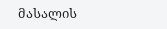მასალის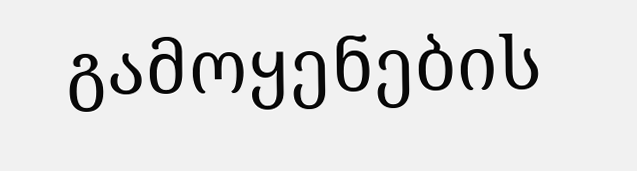გამოყენების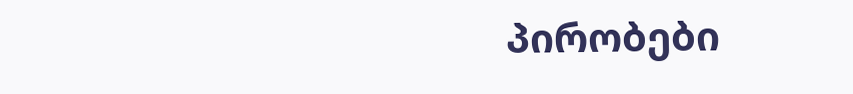პირობები